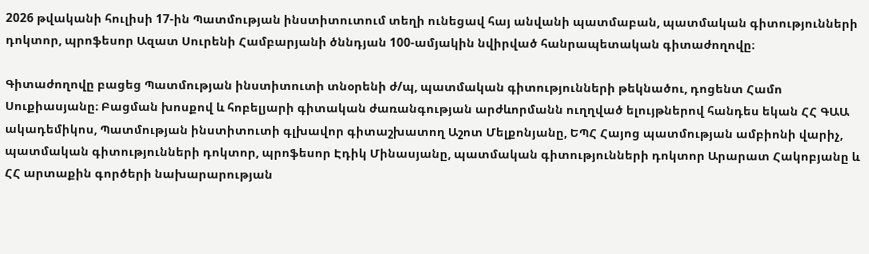2026 թվականի հուլիսի 17-ին Պատմության ինստիտուտում տեղի ունեցավ հայ անվանի պատմաբան, պատմական գիտությունների դոկտոր, պրոֆեսոր Ազատ Սուրենի Համբարյանի ծննդյան 100-ամյակին նվիրված հանրապետական գիտաժողովը։

Գիտաժողովը բացեց Պատմության ինստիտուտի տնօրենի ժ/պ, պատմական գիտությունների թեկնածու, դոցենտ Համո Սուքիասյանը։ Բացման խոսքով և հոբելյարի գիտական ժառանգության արժևորմանն ուղղված ելույթներով հանդես եկան ՀՀ ԳԱԱ ակադեմիկոս, Պատմության ինստիտուտի գլխավոր գիտաշխատող Աշոտ Մելքոնյանը, ԵՊՀ Հայոց պատմության ամբիոնի վարիչ, պատմական գիտությունների դոկտոր, պրոֆեսոր Էդիկ Մինասյանը, պատմական գիտությունների դոկտոր Արարատ Հակոբյանը և ՀՀ արտաքին գործերի նախարարության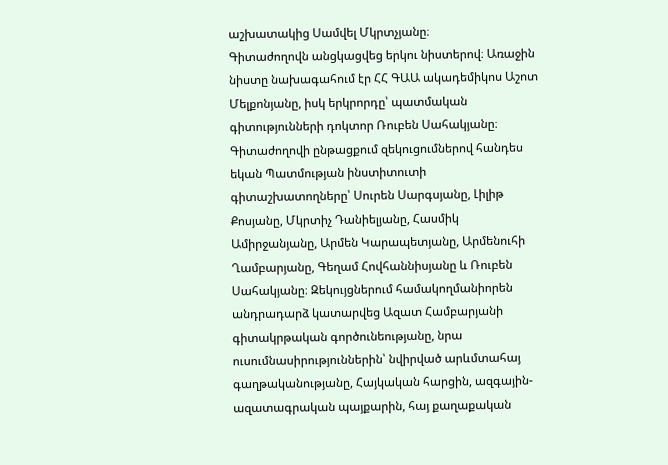աշխատակից Սամվել Մկրտչյանը։
Գիտաժողովն անցկացվեց երկու նիստերով։ Առաջին նիստը նախագահում էր ՀՀ ԳԱԱ ակադեմիկոս Աշոտ Մելքոնյանը, իսկ երկրորդը՝ պատմական գիտությունների դոկտոր Ռուբեն Սահակյանը։
Գիտաժողովի ընթացքում զեկուցումներով հանդես եկան Պատմության ինստիտուտի գիտաշխատողները՝ Սուրեն Սարգսյանը, Լիլիթ Քոսյանը, Մկրտիչ Դանիելյանը, Հասմիկ Ամիրջանյանը, Արմեն Կարապետյանը, Արմենուհի Ղամբարյանը, Գեղամ Հովհաննիսյանը և Ռուբեն Սահակյանը։ Զեկույցներում համակողմանիորեն անդրադարձ կատարվեց Ազատ Համբարյանի գիտակրթական գործունեությանը, նրա ուսումնասիրություններին՝ նվիրված արևմտահայ գաղթականությանը, Հայկական հարցին, ազգային-ազատագրական պայքարին, հայ քաղաքական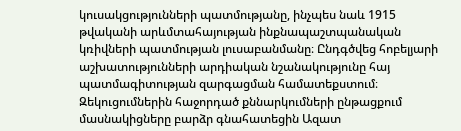կուսակցությունների պատմությանը, ինչպես նաև 1915 թվականի արևմտահայության ինքնապաշտպանական կռիվների պատմության լուսաբանմանը։ Ընդգծվեց հոբելյարի աշխատությունների արդիական նշանակությունը հայ պատմագիտության զարգացման համատեքստում։
Զեկուցումներին հաջորդած քննարկումների ընթացքում մասնակիցները բարձր գնահատեցին Ազատ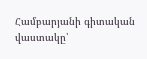Համբարյանի գիտական վաստակը՝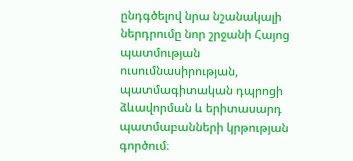ընդգծելով նրա նշանակալի ներդրումը նոր շրջանի Հայոց պատմության ուսումնասիրության, պատմագիտական դպրոցի ձևավորման և երիտասարդ պատմաբանների կրթության գործում։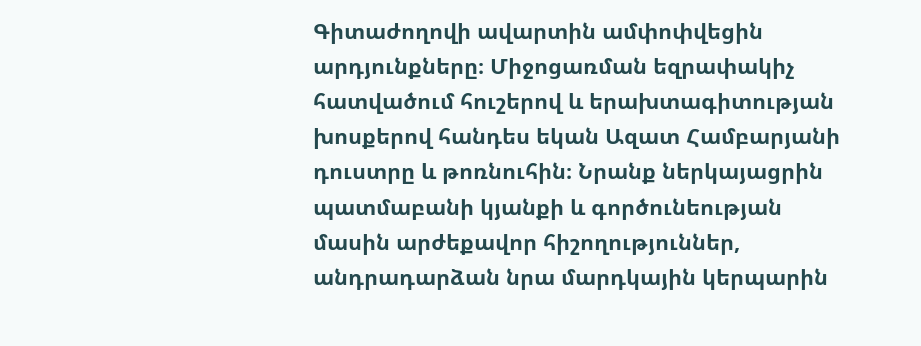Գիտաժողովի ավարտին ամփոփվեցին արդյունքները։ Միջոցառման եզրափակիչ հատվածում հուշերով և երախտագիտության խոսքերով հանդես եկան Ազատ Համբարյանի դուստրը և թոռնուհին։ Նրանք ներկայացրին պատմաբանի կյանքի և գործունեության մասին արժեքավոր հիշողություններ, անդրադարձան նրա մարդկային կերպարին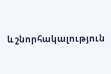և շնորհակալություն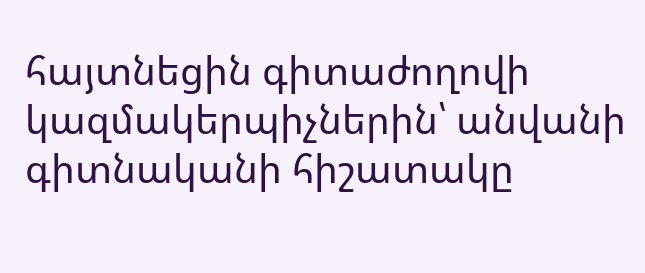հայտնեցին գիտաժողովի կազմակերպիչներին՝ անվանի գիտնականի հիշատակը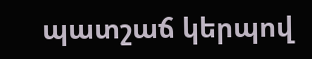պատշաճ կերպով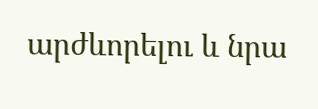արժևորելու և նրա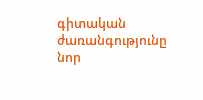գիտական ժառանգությունը նոր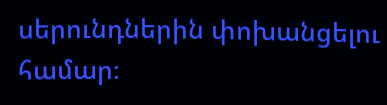սերունդներին փոխանցելու համար։